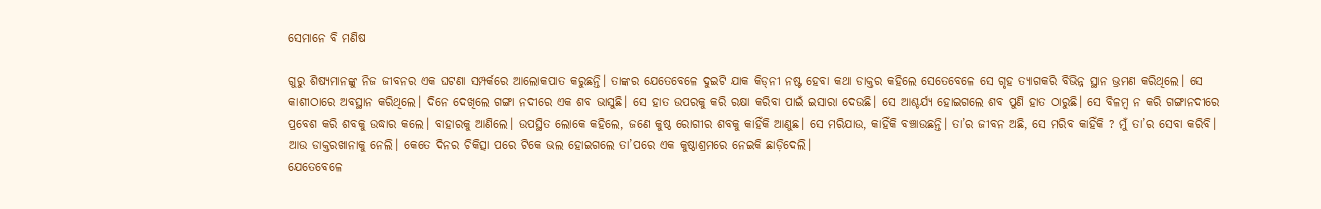ସେମାନେ ବି ମଣିଷ

ଗୁରୁ ଶିଷ୍ୟମାନଙ୍କୁ ନିଜ ଜୀବନର ଏକ ଘଟଣା ସମ୍ପର୍କରେ ଆଲୋକପାତ କରୁଛନ୍ତି। ତାଙ୍କର ଯେତେବେଳେ ଦୁଇଟି ଯାକ କିଡ୍‌ନୀ ନଷ୍ଟ ହେବା କଥା ଡାକ୍ତର କହିଲେ ସେତେବେଳେ ସେ ଗୃହ ତ୍ୟାଗକରି ବିଭିନ୍ନ ସ୍ଥାନ ଭ୍ରମଣ କରିଥିଲେ। ସେ କାଶୀଠାରେ ଅବସ୍ଥାନ କରିଥିଲେ। ଦିନେ ଦେଖିଲେ ଗଙ୍ଗା ନଦୀରେ ଏକ ଶବ ଭାସୁଛି। ସେ ହାତ ଉପରକୁ କରି ରକ୍ଷା କରିବା ପାଇଁ ଇସାରା ଦେଉଛି। ସେ ଆଶ୍ଚର୍ଯ୍ୟ ହୋଇଗଲେ ଶବ ପୁଣି ହାତ ଠାରୁଛି। ସେ ବିଳମ୍ବ ନ କରି ଗଙ୍ଗାନଦୀରେ ପ୍ରବେଶ କରି ଶବକୁ ଉଦ୍ଧାର କଲେ। ବାହାରକୁ ଆଣିଲେ। ଉପସ୍ଥିତ ଲୋକେ କହିଲେ, ଜଣେ କୁଷ୍ଠ ରୋଗୀର ଶବକୁ କାହିଁକି ଆଣୁଛ। ସେ ମରିଯାଉ, କାହିଁକି ବଞ୍ଚାଉଛନ୍ତି। ତା’ର ଜୀବନ ଅଛି, ସେ ମରିବ କାହିଁକି ? ମୁଁ ତା’ର ସେବା କରିବି। ଆଉ ଡାକ୍ତରଖାନାକୁ ନେଲି। କେତେ ଦିନର ଚିକିତ୍ସା ପରେ ଟିକେ ଭଲ ହୋଇଗଲେ ତା’ପରେ ଏକ କୁଷ୍ଠାଶ୍ରମରେ ନେଇକି ଛାଡ଼ିଦେଲି।
ଯେତେବେଳେ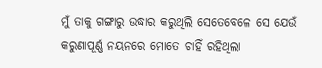ମୁଁ ତାକୁ ଗଙ୍ଗାରୁ ଉଦ୍ଧାର କରୁଥିଲି ସେତେବେଳେ ସେ ଯେଉଁ କରୁଣାପୂର୍ଣ୍ଣ ନୟନରେ ମୋତେ ଚାହିଁ ରହିଥିଲା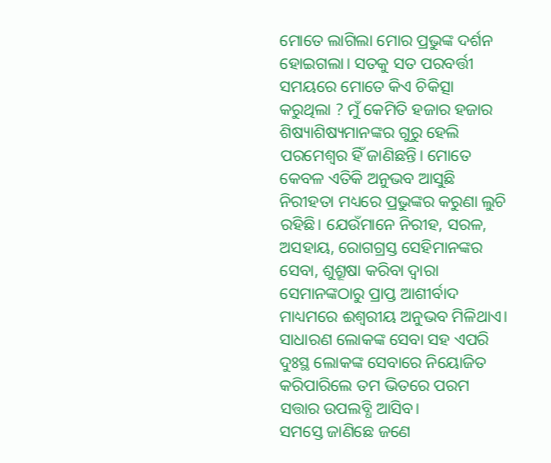ମୋତେ ଲାଗିଲା ମୋର ପ୍ରଭୁଙ୍କ ଦର୍ଶନ ହୋଇଗଲା। ସତକୁ ସତ ପରବର୍ତ୍ତୀ ସମୟରେ ମୋତେ କିଏ ଚିକିତ୍ସା କରୁଥିଲା ? ମୁଁ କେମିତି ହଜାର ହଜାର ଶିଷ୍ୟାଶିଷ୍ୟମାନଙ୍କର ଗୁରୁ ହେଲି ପରମେଶ୍ବର ହିଁ ଜାଣିଛନ୍ତି। ମୋତେ କେବଳ ଏତିକି ଅନୁଭବ ଆସୁଛି ନିରୀହତା ମଧ୍ୟରେ ପ୍ରଭୁଙ୍କର କରୁଣା ଲୁଚି ରହିଛି। ଯେଉଁମାନେ ନିରୀହ, ସରଳ, ଅସହାୟ, ରୋଗଗ୍ରସ୍ତ ସେହିମାନଙ୍କର ସେବା, ଶୁଶ୍ରୂଷା କରିବା ଦ୍ବାରା ସେମାନଙ୍କଠାରୁ ପ୍ରାପ୍ତ ଆଶୀର୍ବାଦ ମାଧ୍ୟମରେ ଈଶ୍ୱରୀୟ ଅନୁଭବ ମିଳିଥାଏ। ସାଧାରଣ ଲୋକଙ୍କ ସେବା ସହ ଏପରି ଦୁଃସ୍ଥ ଲୋକଙ୍କ ସେବାରେ ନିୟୋଜିତ କରିପାରିଲେ ତମ ଭିତରେ ପରମ ସତ୍ତାର ଉପଲବ୍ଧି ଆସିବ।
ସମସ୍ତେ ଜାଣିଛେ ଜଣେ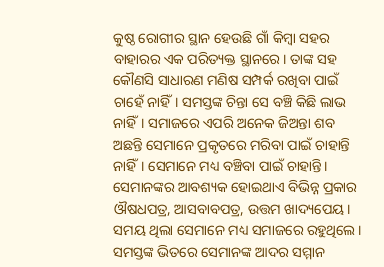କୁଷ୍ଠ ରୋଗୀର ସ୍ଥାନ ହେଉଛି ଗାଁ କିମ୍ବା ସହର ବାହାରର ଏକ ପରିତ୍ୟକ୍ତ ସ୍ଥାନରେ। ତାଙ୍କ ସହ କୌଣସି ସାଧାରଣ ମଣିଷ ସମ୍ପର୍କ ରଖିବା ପାଇଁ ଚାହେଁ ନାହିଁ। ସମସ୍ତଙ୍କ ଚିନ୍ତା ସେ ବଞ୍ଚି କିଛି ଲାଭ ନାହିଁ। ସମାଜରେ ଏପରି ଅନେକ ଜିଅନ୍ତା ଶବ ଅଛନ୍ତି ସେମାନେ ପ୍ରକୃତରେ ମରିବା ପାଇଁ ଚାହାନ୍ତି ନାହିଁ। ସେମାନେ ମଧ୍ୟ ବଞ୍ଚିବା ପାଇଁ ଚାହାନ୍ତି। ସେମାନଙ୍କର ଆବଶ୍ୟକ ହୋଇଥାଏ ବିଭିନ୍ନ ପ୍ରକାର ଔଷଧପତ୍ର, ଆସବାବପତ୍ର, ଉତ୍ତମ ଖାଦ୍ୟପେୟ। ସମୟ ଥିଲା ସେମାନେ ମଧ୍ୟ ସମାଜରେ ରହୁଥିଲେ। ସମସ୍ତଙ୍କ ଭିତରେ ସେମାନଙ୍କ ଆଦର ସମ୍ମାନ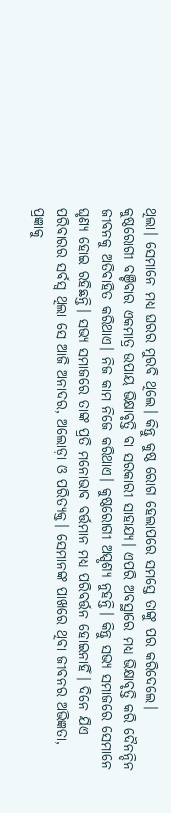ଥିଲା। ସେମାନେ ମଧ୍ୟ ଘରର ମୁରବି ଥିଲେ। କିନ୍ତୁ କୁଷ୍ଠ ରୋଗ ହେଲାପରେ ସମସ୍ତେ ତାଙ୍କୁ ପର କରିଦେଲେ।
କୁଷ୍ଠରୋଗୀ ବଞ୍ଚିବାର ଏକମାତ୍ର ଉପାୟ ଭିକ୍ଷାବୃତ୍ତି ବା ସରକାରୀ ସାହାଯ୍ୟ। ଏପରି ଅବସ୍ଥାରେ ମଧ୍ୟ ଭିକ୍ଷାବୃତ୍ତି କରି ଦୈନନ୍ଦିନ ଜୀବନକୁ ଅତିବାହିତ କରିଥାଏ। ନିଜ କାମ ନିଜେ କରିଥାଏ। କୁଷ୍ଠରୋଗୀ ଅସ୍ପୃଶ୍ୟ ନୁହନ୍ତି। କିନ୍ତୁ ସଭ୍ୟ ସମାଜରେ ସେମାନେ ଘୃଣ୍ୟ ହୋଇ ରହିଛନ୍ତି। ସଭ୍ୟ ସମାଜରେ ତାଙ୍କ ପ୍ରତି ମନୋଭାବ ବର୍ତ୍ତମାନ ମଧ୍ୟ ପରିବର୍ତ୍ତନ ହୋଇନାହିଁ। ଦିନେ ଯିଏ ପରିବାରର ସର୍ବସ୍ବ ଥିଲା ସେ ଆଜି ଅନାଦର, ଅଲୋଡ଼ା ଓ ପରିତ୍ୟକ୍ତ। ସେମାନଙ୍କ ପାଖରେ ଥିବା ଜୀବନର ଅଭିଜ୍ଞତା, ପ୍ରଜ୍ଞାକୁ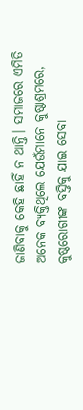ଜାଣିବାକୁ କେହି ଛାହିଁ ନ ଥାନ୍ତି। ସମାଜରେ ଏମିତି ଅନେକ ବ୍ୟକ୍ତିଥିଲେ ଯେଉଁମାନେ କୁଷ୍ଠାଶ୍ରମରେ, କୁଷ୍ଠରୋଗୀଙ୍କ ବସ୍ତିକୁ ଯାଇ ସେବା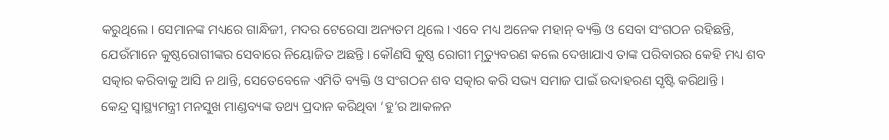କରୁଥିଲେ। ସେମାନଙ୍କ ମଧ୍ୟରେ ଗାନ୍ଧିଜୀ, ମଦର ଟେରେସା ଅନ୍ୟତମ ଥିଲେ। ଏବେ ମଧ୍ୟ ଅନେକ ମହାନ୍‌ ବ୍ୟକ୍ତି ଓ ସେବା ସଂଗଠନ ରହିଛନ୍ତି, ଯେଉଁମାନେ କୁଷ୍ଠରୋଗୀଙ୍କର ସେବାରେ ନିୟୋଜିତ ଅଛନ୍ତି। କୌଣସି କୁଷ୍ଠ ରୋଗୀ ମୃତ୍ୟୁବରଣ କଲେ ଦେଖାଯାଏ ତାଙ୍କ ପରିବାରର କେହି ମଧ୍ୟ ଶବ ସତ୍କାର କରିବାକୁ ଆସି ନ ଥାନ୍ତି, ସେତେବେଳେ ଏମିତି ବ୍ୟକ୍ତି ଓ ସଂଗଠନ ଶବ ସତ୍କାର କରି ସଭ୍ୟ ସମାଜ ପାଇଁ ଉଦାହରଣ ସୃଷ୍ଟି କରିଥାନ୍ତି।
କେନ୍ଦ୍ର ସ୍ବାସ୍ଥ୍ୟମନ୍ତ୍ରୀ ମନସୁଖ ମାଣ୍ଡବ୍ୟଙ୍କ ତଥ୍ୟ ପ୍ରଦାନ କରିଥିବା ‘ହୁ’ର ଆକଳନ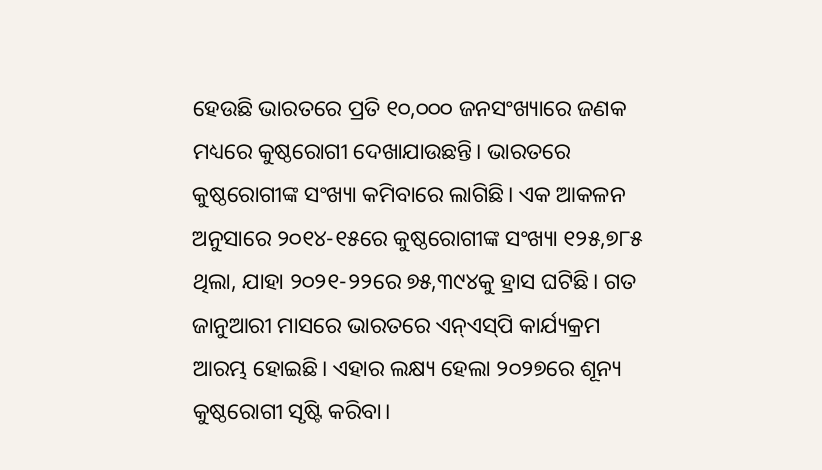ହେଉଛି ଭାରତରେ ପ୍ରତି ୧୦,୦୦୦ ଜନସଂଖ୍ୟାରେ ଜଣକ ମଧ୍ୟରେ କୁଷ୍ଠରୋଗୀ ଦେଖାଯାଉଛନ୍ତି। ଭାରତରେ କୁଷ୍ଠରୋଗୀଙ୍କ ସଂଖ୍ୟା କମିବାରେ ଲାଗିଛି। ଏକ ଆକଳନ ଅନୁସାରେ ୨୦୧୪-୧୫ରେ କୁଷ୍ଠରୋଗୀଙ୍କ ସଂଖ୍ୟା ୧୨୫,୭୮୫ ଥିଲା, ଯାହା ୨୦୨୧-୨୨ରେ ୭୫,୩୯୪କୁ ହ୍ରାସ ଘଟିଛି। ଗତ ଜାନୁଆରୀ ମାସରେ ଭାରତରେ ଏନ୍‌ଏସ୍‌ପି କାର୍ଯ୍ୟକ୍ରମ ଆରମ୍ଭ ହୋଇଛି। ଏହାର ଲକ୍ଷ୍ୟ ହେଲା ୨୦୨୭ରେ ଶୂନ୍ୟ କୁଷ୍ଠରୋଗୀ ସୃଷ୍ଟି କରିବା।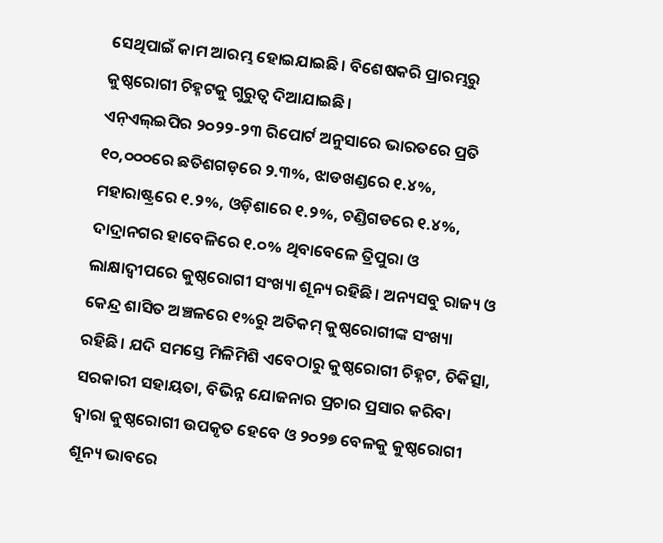ସେଥିପାଇଁ କାମ ଆରମ୍ଭ ହୋଇଯାଇଛି। ବିଶେଷକରି ପ୍ରାରମ୍ଭରୁ କୁଷ୍ଠରୋଗୀ ଚିହ୍ନଟକୁ ଗୁରୁତ୍ୱ ଦିଆଯାଇଛି।
ଏନ୍‌ଏଲ୍‌ଇପିର ୨୦୨୨-୨୩ ରିପୋର୍ଟ ଅନୁସାରେ ଭାରତରେ ପ୍ରତି ୧୦,୦୦୦ରେ ଛତିଶଗଡ଼ରେ ୨.୩%, ଝାଡଖଣ୍ଡରେ ୧.୪%, ମହାରାଷ୍ଟ୍ରରେ ୧.୨%, ଓଡ଼ିଶାରେ ୧.୨%, ଚଣ୍ଡିଗଡରେ ୧.୪%, ଦାଦ୍ରାନଗର ହାବେଳିରେ ୧.୦% ଥିବାବେଳେ ତ୍ରିପୁରା ଓ ଲାକ୍ଷାଦ୍ୱୀପରେ କୁଷ୍ଠରୋଗୀ ସଂଖ୍ୟା ଶୂନ୍ୟ ରହିଛି। ଅନ୍ୟସବୁ ରାଜ୍ୟ ଓ କେନ୍ଦ୍ର ଶାସିତ ଅଞ୍ଚଳରେ ୧%ରୁ ଅତିକମ୍‌ କୁଷ୍ଠରୋଗୀଙ୍କ ସଂଖ୍ୟା ରହିଛି। ଯଦି ସମସ୍ତେ ମିଳିମିଶି ଏବେଠାରୁ କୁଷ୍ଠରୋଗୀ ଚିହ୍ନଟ, ଚିକିତ୍ସା, ସରକାରୀ ସହାୟତା, ବିଭିନ୍ନ ଯୋଜନାର ପ୍ରଚାର ପ୍ରସାର କରିବା ଦ୍ବାରା କୁଷ୍ଠରୋଗୀ ଉପକୃତ ହେବେ ଓ ୨୦୨୭ ବେଳକୁ କୁଷ୍ଠରୋଗୀ ଶୂନ୍ୟ ଭାବରେ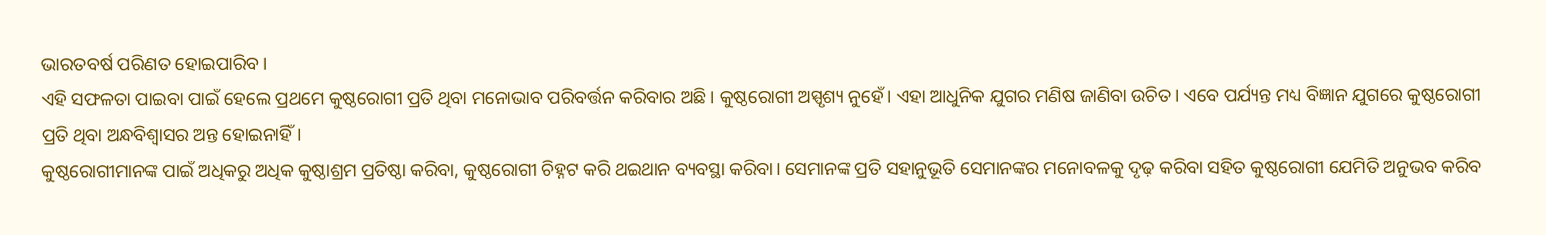ଭାରତବର୍ଷ ପରିଣତ ହୋଇପାରିବ।
ଏହି ସଫଳତା ପାଇବା ପାଇଁ ହେଲେ ପ୍ରଥମେ କୁଷ୍ଠରୋଗୀ ପ୍ରତି ଥିବା ମନୋଭାବ ପରିବର୍ତ୍ତନ କରିବାର ଅଛି। କୁଷ୍ଠରୋଗୀ ଅସ୍ପୃଶ୍ୟ ନୁହେଁ। ଏହା ଆଧୁନିକ ଯୁଗର ମଣିଷ ଜାଣିବା ଉଚିତ। ଏବେ ପର୍ଯ୍ୟନ୍ତ ମଧ୍ୟ ବିଜ୍ଞାନ ଯୁଗରେ କୁଷ୍ଠରୋଗୀ ପ୍ରତି ଥିବା ଅନ୍ଧବିଶ୍ୱାସର ଅନ୍ତ ହୋଇନାହିଁ।
କୁଷ୍ଠରୋଗୀମାନଙ୍କ ପାଇଁ ଅଧିକରୁ ଅଧିକ କୁଷ୍ଠାଶ୍ରମ ପ୍ରତିଷ୍ଠା କରିବା, କୁଷ୍ଠରୋଗୀ ଚିହ୍ନଟ କରି ଥଇଥାନ ବ୍ୟବସ୍ଥା କରିବା। ସେମାନଙ୍କ ପ୍ରତି ସହାନୁଭୂତି ସେମାନଙ୍କର ମନୋବଳକୁ ଦୃଢ଼ କରିବା ସହିତ କୁଷ୍ଠରୋଗୀ ଯେମିତି ଅନୁଭବ କରିବ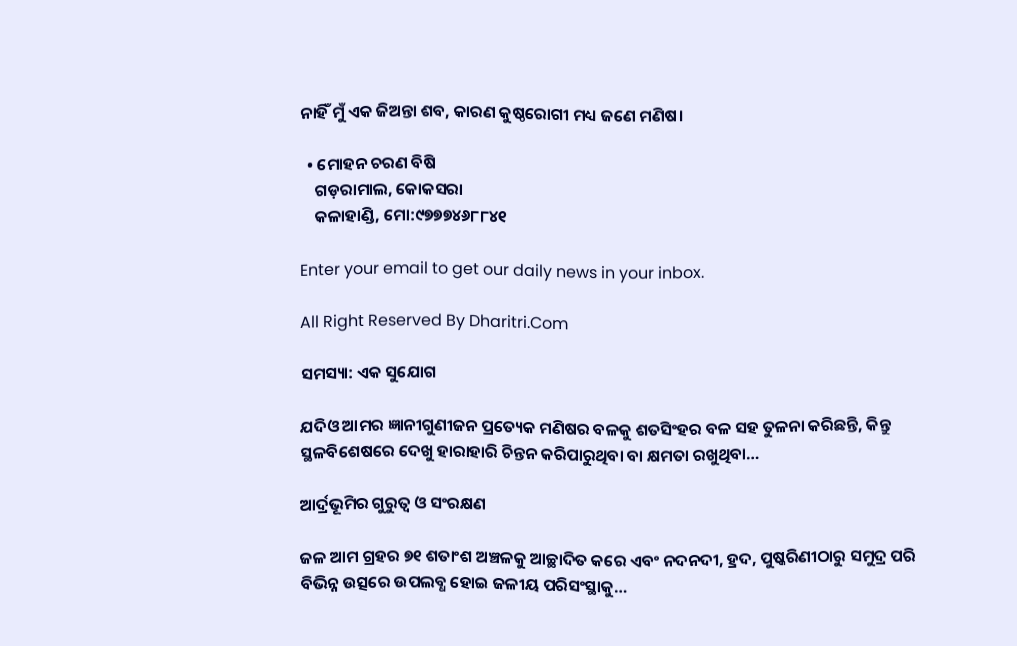ନାହିଁ ମୁଁ ଏକ ଜିଅନ୍ତା ଶବ, କାରଣ କୁଷ୍ଠରୋଗୀ ମଧ୍ୟ ଜଣେ ମଣିଷ।

  • ମୋହନ ଚରଣ ବିଷି
    ଗଡ଼ରାମାଲ, କୋକସରା
    କଳାହାଣ୍ଡି, ମୋ:୯୭୭୭୪୬୮୮୪୧

Enter your email to get our daily news in your inbox.

All Right Reserved By Dharitri.Com

ସମସ୍ୟା: ଏକ ସୁଯୋଗ

ଯଦିଓ ଆମର ଜ୍ଞାନୀଗୁଣୀଜନ ପ୍ରତ୍ୟେକ ମଣିଷର ବଳକୁ ଶତସିଂହର ବଳ ସହ ତୁଳନା କରିଛନ୍ତି, କିନ୍ତୁ ସ୍ଥଳବିଶେଷରେ ଦେଖୁ ହାରାହାରି ଚିନ୍ତନ କରିପାରୁଥିବା ବା କ୍ଷମତା ରଖୁଥିବା…

ଆର୍ଦ୍ରଭୂମିର ଗୁରୁତ୍ୱ ଓ ସଂରକ୍ଷଣ

ଜଳ ଆମ ଗ୍ରହର ୭୧ ଶତାଂଶ ଅଞ୍ଚଳକୁ ଆଚ୍ଛାଦିତ କରେ ଏବଂ ନଦନଦୀ, ହ୍ରଦ, ପୁଷ୍କରିଣୀଠାରୁ ସମୁଦ୍ର ପରି ବିଭିନ୍ନ ଉତ୍ସରେ ଉପଲବ୍ଧ ହୋଇ ଜଳୀୟ ପରିସଂସ୍ଥାକୁ…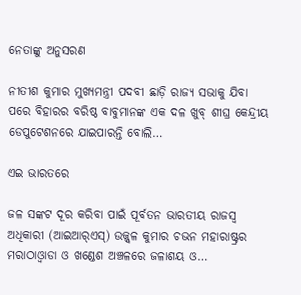ନେତାଙ୍କୁ ଅନୁସରଣ

ନୀତୀଶ କୁମାର ମୁଖ୍ୟମନ୍ତ୍ରୀ ପଦବୀ ଛାଡ଼ି ରାଜ୍ୟ ସଭାକୁ ଯିବା ପରେ ବିହାରର ବରିଷ୍ଠ ବାବୁମାନଙ୍କ ଏକ ଦଳ ଖୁବ୍‌ ଶୀଘ୍ର କେନ୍ଦ୍ରୀୟ ଡେପୁଟେଶନରେ ଯାଇପାରନ୍ତି ବୋଲି…

ଏଇ ଭାରତରେ

ଜଳ ସଙ୍କଟ ଦୂର କରିବା ପାଇଁ ପୂର୍ବତନ ଭାରତୀୟ ରାଜସ୍ବ ଅଧିକାରୀ (ଆଇଆର୍‌ଏସ୍‌) ଉଜ୍ଜ୍ୱଳ କୁମାର ଚଭନ ମହାରାଷ୍ଟ୍ରର ମରାଠାଓ୍ବାଡା ଓ ଖଣ୍ଡେଶ ଅଞ୍ଚଳରେ ଜଳାଶୟ ଓ…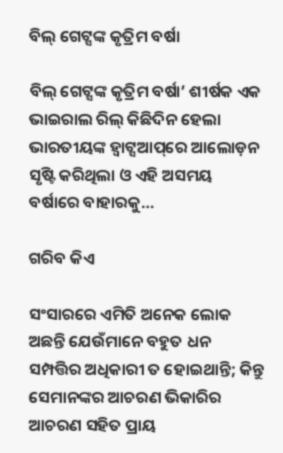ବିଲ୍‌ ଗେଟ୍ସଙ୍କ କୃତ୍ରିମ ବର୍ଷା

ବିଲ୍‌ ଗେଟ୍ସଙ୍କ କୃତ୍ରିମ ବର୍ଷା’ ଶୀର୍ଷକ ଏକ ଭାଇରାଲ ରିଲ୍‌ କିଛିଦିନ ହେଲା ଭାରତୀୟଙ୍କ ହ୍ବାଟ୍ସଆପ୍‌ରେ ଆଲୋଡ଼ନ ସୃଷ୍ଟି କରିଥିଲା ଓ ଏହି ଅସମୟ ବର୍ଷାରେ ବାହାରକୁ…

ଗରିବ କିଏ

ସଂସାରରେ ଏମିତି ଅନେକ ଲୋକ ଅଛନ୍ତି ଯେଉଁମାନେ ବହୁତ ଧନ ସମ୍ପତ୍ତିର ଅଧିକାରୀ ତ ହୋଇଥାନ୍ତି; କିନ୍ତୁ ସେମାନଙ୍କର ଆଚରଣ ଭିକାରିର ଆଚରଣ ସହିତ ପ୍ରାୟ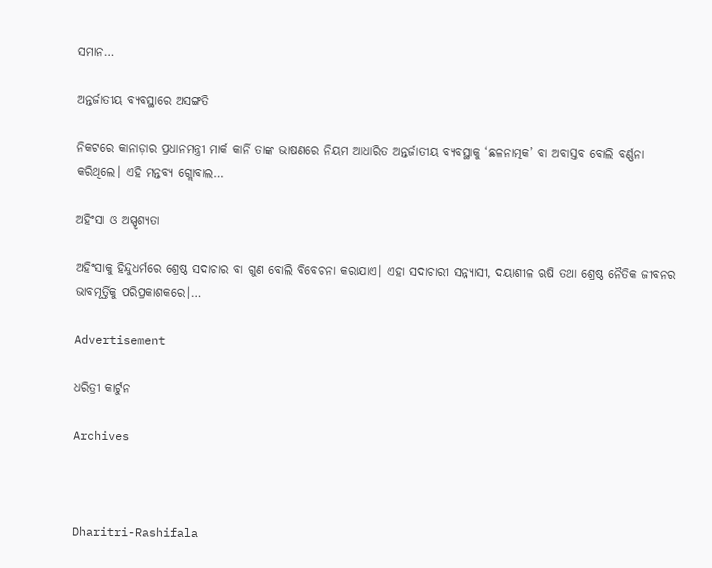ସମାନ…

ଅନ୍ତର୍ଜାତୀୟ ବ୍ୟବସ୍ଥାରେ ଅସଙ୍ଗତି

ନିକଟରେ କାନାଡ଼ାର ପ୍ରଧାନମନ୍ତ୍ରୀ ମାର୍କ କାର୍ନି ତାଙ୍କ ଭାଷଣରେ ନିୟମ ଆଧାରିତ ଅନ୍ତର୍ଜାତୀୟ ବ୍ୟବସ୍ଥାକୁ ‘ଛଳନାତ୍ମକ’ ବା ଅବାସ୍ତବ ବୋଲି ବର୍ଣ୍ଣନା କରିଥିଲେ। ଏହି ମନ୍ତବ୍ୟ ଗ୍ଲୋବାଲ…

ଅହିଂସା ଓ ଅସ୍ପୃଶ୍ୟତା

ଅହିଂସାକୁ ହିନ୍ଦୁଧର୍ମରେ ଶ୍ରେଷ୍ଠ ସଦାଚାର ବା ଗୁଣ ବୋଲି ବିବେଚନା କରାଯାଏ। ଏହା ସଦାଚାରୀ ସନ୍ନ୍ୟାସୀ, ଦୟାଶୀଳ ଋଷି ତଥା ଶ୍ରେଷ୍ଠ ନୈତିକ ଜୀବନର ଭାବମୂର୍ତ୍ତିକୁ ପରିପ୍ରକାଶକରେ।…

Advertisement

ଧରିତ୍ରୀ କାର୍ଟୁନ

Archives



Dharitri-Rashifala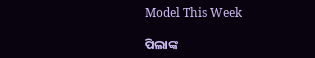Model This Week

ପିଲାଙ୍କ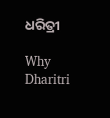ଧରିତ୍ରୀ

Why Dharitri